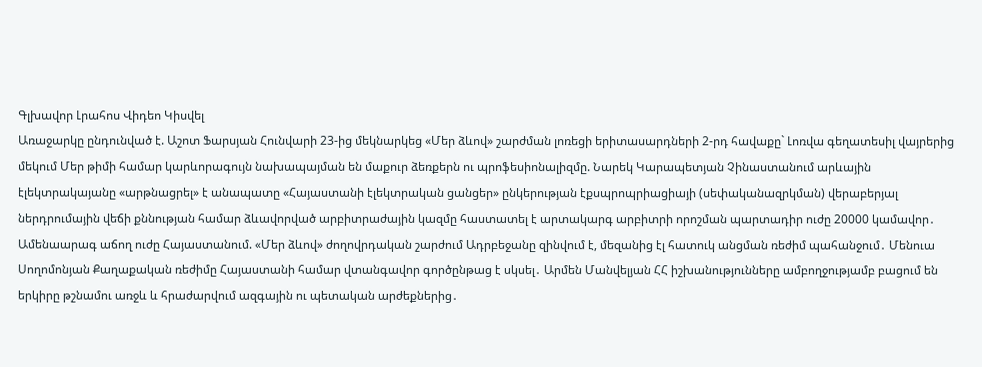Գլխավոր Լրահոս Վիդեո Կիսվել
Առաջարկը ընդունված է. Աշոտ Ֆարսյան Հունվարի 23-ից մեկնարկեց «Մեր ձևով» շարժման լոռեցի երիտասարդների 2-րդ հավաքը` Լոռվա գեղատեսիլ վայրերից մեկում Մեր թիմի համար կարևորագույն նախապայման են մաքուր ձեռքերն ու պրոֆեսիոնալիզմը. Նարեկ Կարապետյան Չինաստանում արևային էլեկտրակայանը «արթնացրել» է անապատը «Հայաստանի էլեկտրական ցանցեր» ընկերության էքսպրոպրիացիայի (սեփականազրկման) վերաբերյալ ներդրումային վեճի քննության համար ձևավորված արբիտրաժային կազմը հաստատել է արտակարգ արբիտրի որոշման պարտադիր ուժը 20000 կամավոր․ Ամենաարագ աճող ուժը Հայաստանում. «Մեր ձևով» ժողովրդական շարժում Ադրբեջանը զինվում է, մեզանից էլ հատուկ անցման ռեժիմ պահանջում․ Մենուա Սողոմոնյան Քաղաքական ռեժիմը Հայաստանի համար վտանգավոր գործընթաց է սկսել․ Արմեն Մանվելյան ՀՀ իշխանությունները ամբողջությամբ բացում են երկիրը թշնամու առջև և հրաժարվում ազգային ու պետական արժեքներից․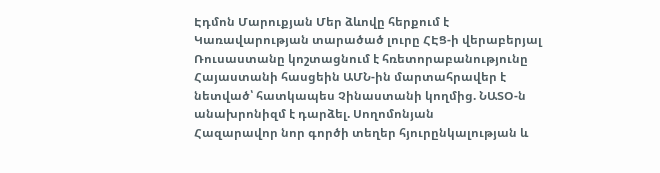Էդմոն Մարուքյան Մեր ձևովը հերքում է Կառավարության տարածած լուրը ՀԷՑ-ի վերաբերյալ Ռուսաստանը կոշտացնում է հռետորաբանությունը Հայաստանի հասցեին ԱՄՆ-ին մարտահրավեր է նետված՝ հատկապես Չինաստանի կողմից. ՆԱՏՕ-ն անախրոնիզմ է դարձել. Սողոմոնյան
Հազարավոր նոր գործի տեղեր հյուրընկալության և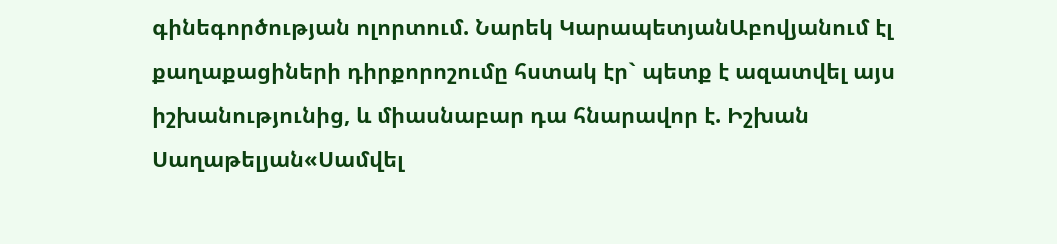գինեգործության ոլորտում. Նարեկ ԿարապետյանԱբովյանում էլ քաղաքացիների դիրքորոշումը հստակ էր` պետք է ազատվել այս իշխանությունից, և միասնաբար դա հնարավոր է. Իշխան Սաղաթելյան«Սամվել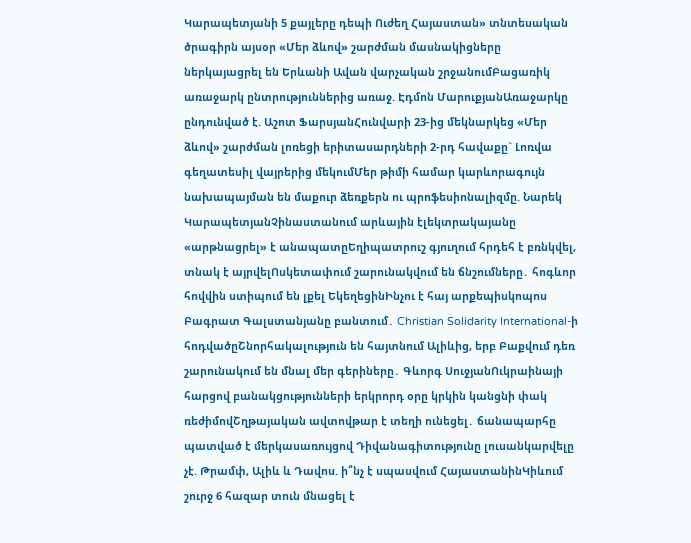Կարապետյանի 5 քայլերը դեպի Ուժեղ Հայաստան» տնտեսական ծրագիրն այսօր «Մեր ձևով» շարժման մասնակիցները ներկայացրել են Երևանի Ավան վարչական շրջանումԲացառիկ առաջարկ ընտրություններից առաջ. Էդմոն ՄարուքյանԱռաջարկը ընդունված է. Աշոտ ՖարսյանՀունվարի 23-ից մեկնարկեց «Մեր ձևով» շարժման լոռեցի երիտասարդների 2-րդ հավաքը` Լոռվա գեղատեսիլ վայրերից մեկումՄեր թիմի համար կարևորագույն նախապայման են մաքուր ձեռքերն ու պրոֆեսիոնալիզմը. Նարեկ ԿարապետյանՉինաստանում արևային էլեկտրակայանը «արթնացրել» է անապատըԵղիպատրուշ գյուղում հրդեհ է բռնկվել, տնակ է այրվելՈսկետափում շարունակվում են ճնշումները․ հոգևոր հովվին ստիպում են լքել ԵկեղեցինԻնչու է հայ արքեպիսկոպոս Բագրատ Գալստանյանը բանտում․ Christian Solidarity International-ի հոդվածըՇնորհակալություն են հայտնում Ալիևից, երբ Բաքվում դեռ շարունակում են մնալ մեր գերիները․ Գևորգ ՍուջյանՈւկրաինայի հարցով բանակցությունների երկրորդ օրը կրկին կանցնի փակ ռեժիմովՇղթայական ավտովթար է տեղի ունեցել․ ճանապարհը պատված է մերկասառույցով Դիվանագիտությունը լուսանկարվելը չէ. Թրամփ, Ալիև և Դավոս. ի՞նչ է սպասվում ՀայաստանինԿիևում շուրջ 6 հազար տուն մնացել է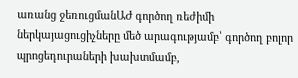առանց ջեռուցմանԱԺ գործող ռեժիմի ներկայացուցիչները մեծ արագությամբ՝ գործող բոլոր պրոցեդուրաների խախտմամբ,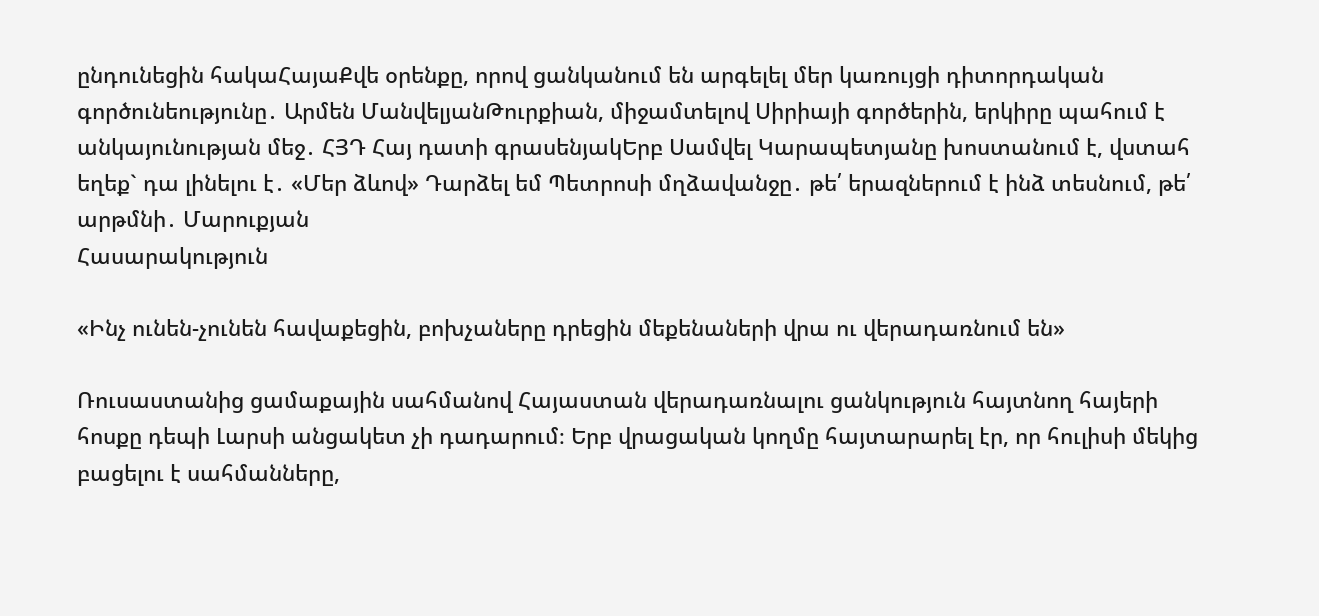ընդունեցին հակաՀայաՔվե օրենքը, որով ցանկանում են արգելել մեր կառույցի դիտորդական գործունեությունը․ Արմեն ՄանվելյանԹուրքիան, միջամտելով Սիրիայի գործերին, երկիրը պահում է անկայունության մեջ․ ՀՅԴ Հայ դատի գրասենյակԵրբ Սամվել Կարապետյանը խոստանում է, վստահ եղեք` դա լինելու է․ «Մեր ձևով» Դարձել եմ Պետրոսի մղձավանջը․ թե՛ երազներում է ինձ տեսնում, թե՛ արթմնի․ Մարուքյան
Հասարակություն

«Ինչ ունեն-չունեն հավաքեցին, բոխչաները դրեցին մեքենաների վրա ու վերադառնում են»

Ռուսաստանից ցամաքային սահմանով Հայաստան վերադառնալու ցանկություն հայտնող հայերի հոսքը դեպի Լարսի անցակետ չի դադարում։ Երբ վրացական կողմը հայտարարել էր, որ հուլիսի մեկից բացելու է սահմանները,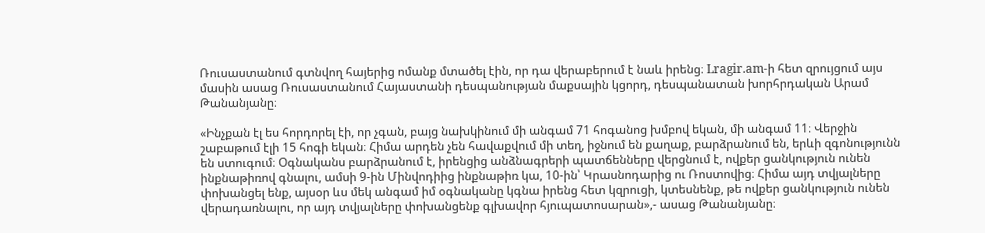Ռուսաստանում գտնվող հայերից ոմանք մտածել էին, որ դա վերաբերում է նաև իրենց։ Lragir.am-ի հետ զրույցում այս մասին ասաց Ռուսաստանում Հայաստանի դեսպանության մաքսային կցորդ, դեսպանատան խորհրդական Արամ Թանանյանը։

«Ինչքան էլ ես հորդորել էի, որ չգան, բայց նախկինում մի անգամ 71 հոգանոց խմբով եկան, մի անգամ 11։ Վերջին շաբաթում էլի 15 հոգի եկան։ Հիմա արդեն չեն հավաքվում մի տեղ, իջնում են քաղաք, բարձրանում են, երևի զգոնությունն են ստուգում։ Օգնականս բարձրանում է, իրենցից անձնագրերի պատճենները վերցնում է, ովքեր ցանկություն ունեն ինքնաթիռով գնալու, ամսի 9-ին Մինվոդիից ինքնաթիռ կա, 10-ին՝ Կրասնոդարից ու Ռոստովից։ Հիմա այդ տվյալները փոխանցել ենք, այսօր ևս մեկ անգամ իմ օգնականը կգնա իրենց հետ կզրուցի, կտեսնենք, թե ովքեր ցանկություն ունեն վերադառնալու, որ այդ տվյալները փոխանցենք գլխավոր հյուպատոսարան»,- ասաց Թանանյանը։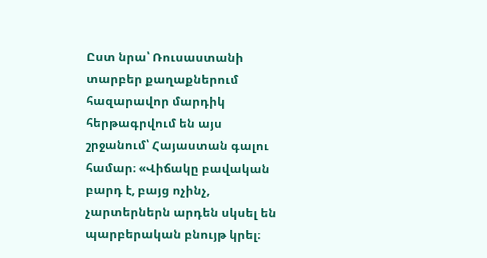Ըստ նրա՝ Ռուսաստանի տարբեր քաղաքներում հազարավոր մարդիկ հերթագրվում են այս շրջանում՝ Հայաստան գալու համար։ «Վիճակը բավական բարդ է, բայց ոչինչ, չարտերներն արդեն սկսել են պարբերական բնույթ կրել։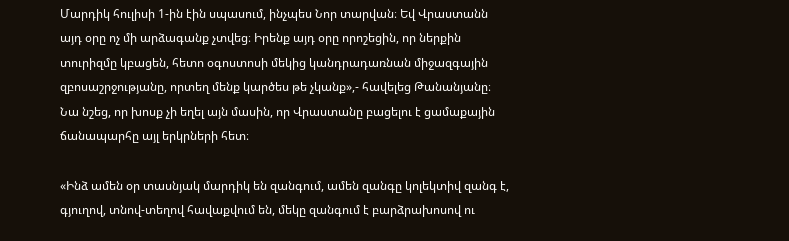Մարդիկ հուլիսի 1-ին էին սպասում, ինչպես Նոր տարվան։ Եվ Վրաստանն այդ օրը ոչ մի արձագանք չտվեց։ Իրենք այդ օրը որոշեցին, որ ներքին տուրիզմը կբացեն, հետո օգոստոսի մեկից կանդրադառնան միջազգային զբոսաշրջությանը, որտեղ մենք կարծես թե չկանք»,- հավելեց Թանանյանը։ Նա նշեց, որ խոսք չի եղել այն մասին, որ Վրաստանը բացելու է ցամաքային ճանապարհը այլ երկրների հետ։

«Ինձ ամեն օր տասնյակ մարդիկ են զանգում, ամեն զանգը կոլեկտիվ զանգ է, գյուղով, տնով-տեղով հավաքվում են, մեկը զանգում է բարձրախոսով ու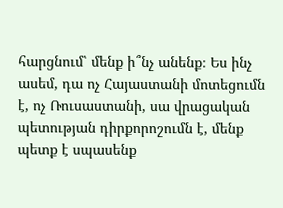հարցնում՝ մենք ի՞նչ անենք։ Ես ինչ ասեմ, դա ոչ Հայաստանի մոտեցումն է, ոչ Ռուսաստանի, սա վրացական պետության դիրքորոշումն է, մենք պետք է սպասենք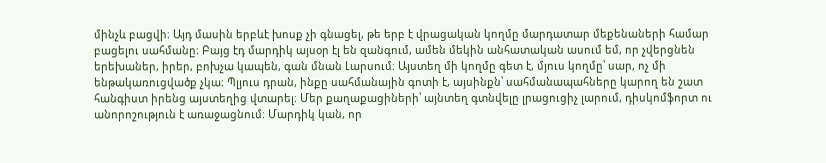մինչև բացվի։ Այդ մասին երբևէ խոսք չի գնացել, թե երբ է վրացական կողմը մարդատար մեքենաների համար բացելու սահմանը։ Բայց էդ մարդիկ այսօր էլ են զանգում, ամեն մեկին անհատական ասում եմ, որ չվերցնեն երեխաներ, իրեր, բոխչա կապեն, գան մնան Լարսում։ Այստեղ մի կողմը գետ է, մյուս կողմը՝ սար, ոչ մի ենթակառուցվածք չկա։ Պլյուս դրան, ինքը սահմանային գոտի է, այսինքն՝ սահմանապահները կարող են շատ հանգիստ իրենց այստեղից վտարել։ Մեր քաղաքացիների՝ այնտեղ գտնվելը լրացուցիչ լարում, դիսկոմֆորտ ու անորոշություն է առաջացնում։ Մարդիկ կան, որ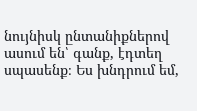նույնիսկ ընտանիքներով ասում են՝ գանք, էդտեղ սպասենք։ Ես խնդրում եմ,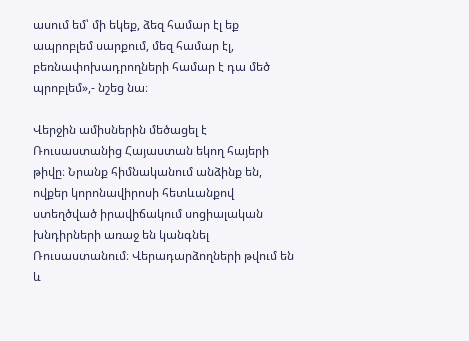ասում եմ՝ մի եկեք, ձեզ համար էլ եք ապրոբլեմ սարքում, մեզ համար էլ, բեռնափոխադրողների համար է դա մեծ պրոբլեմ»,- նշեց նա։

Վերջին ամիսներին մեծացել է Ռուսաստանից Հայաստան եկող հայերի թիվը։ Նրանք հիմնականում անձինք են, ովքեր կորոնավիրոսի հետևանքով ստեղծված իրավիճակում սոցիալական խնդիրների առաջ են կանգնել Ռուսաստանում։ Վերադարձողների թվում են և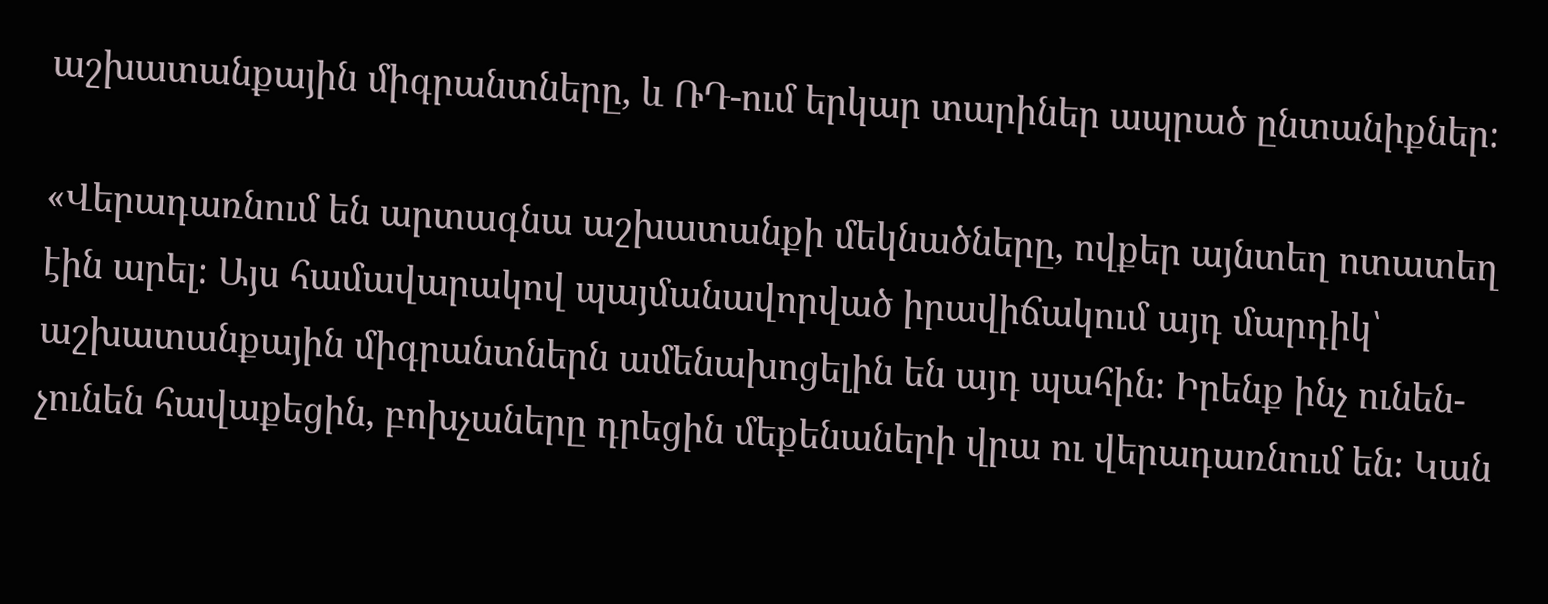աշխատանքային միգրանտները, և ՌԴ-ում երկար տարիներ ապրած ընտանիքներ։

«Վերադառնում են արտագնա աշխատանքի մեկնածները, ովքեր այնտեղ ոտատեղ էին արել։ Այս համավարակով պայմանավորված իրավիճակում այդ մարդիկ՝ աշխատանքային միգրանտներն ամենախոցելին են այդ պահին։ Իրենք ինչ ունեն-չունեն հավաքեցին, բոխչաները դրեցին մեքենաների վրա ու վերադառնում են։ Կան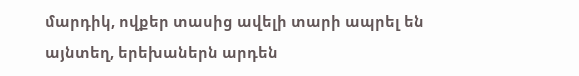մարդիկ, ովքեր տասից ավելի տարի ապրել են այնտեղ, երեխաներն արդեն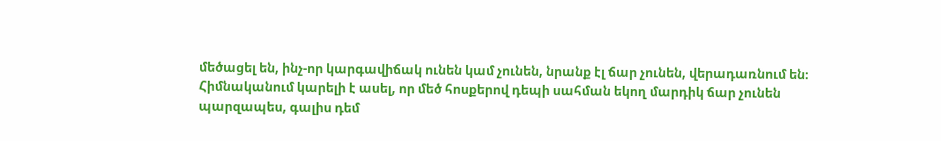մեծացել են, ինչ-որ կարգավիճակ ունեն կամ չունեն, նրանք էլ ճար չունեն, վերադառնում են։ Հիմնականում կարելի է ասել, որ մեծ հոսքերով դեպի սահման եկող մարդիկ ճար չունեն պարզապես, գալիս դեմ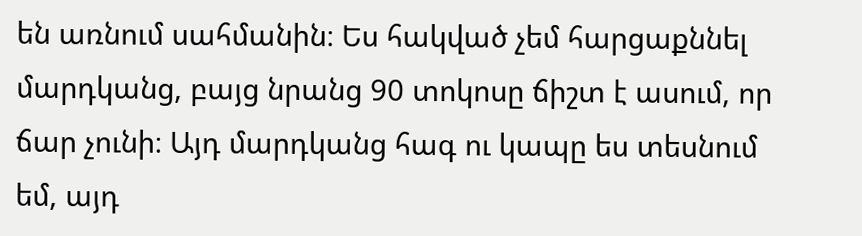են առնում սահմանին։ Ես հակված չեմ հարցաքննել մարդկանց, բայց նրանց 90 տոկոսը ճիշտ է ասում, որ ճար չունի։ Այդ մարդկանց հագ ու կապը ես տեսնում եմ, այդ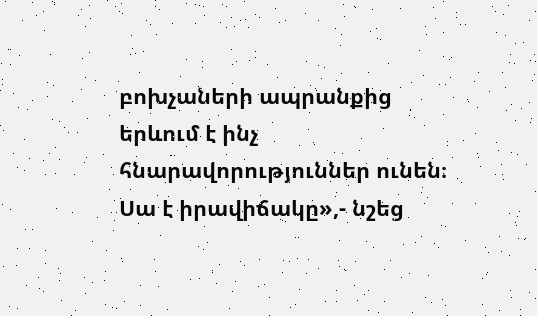բոխչաների ապրանքից երևում է ինչ հնարավորություններ ունեն։ Սա է իրավիճակը»,- նշեց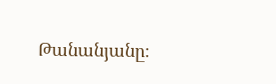Թանանյանը։